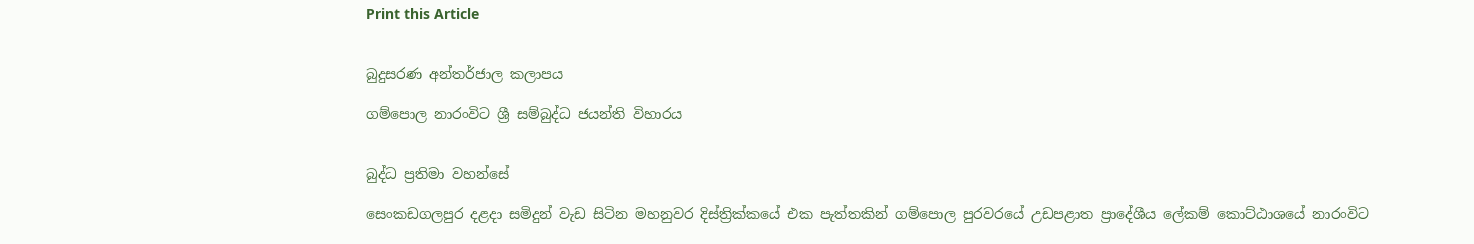Print this Article


බුදුසරණ අන්තර්ජාල කලාපය

ගම්පොල නාරංවිට ශ්‍රී සම්බුද්ධ ජයන්ති විහාරය


බුද්ධ ප්‍රතිමා වහන්සේ

සෙංකඩගලපුර දළදා සමිදුන් වැඩ සිටින මහනුවර දිස්ත්‍රික්කයේ එක පැත්තකින් ගම්පොල පුරවරයේ උඩපළාත ප්‍රාදේශීය ලේකම් කොට්ඨාශයේ නාරංවිට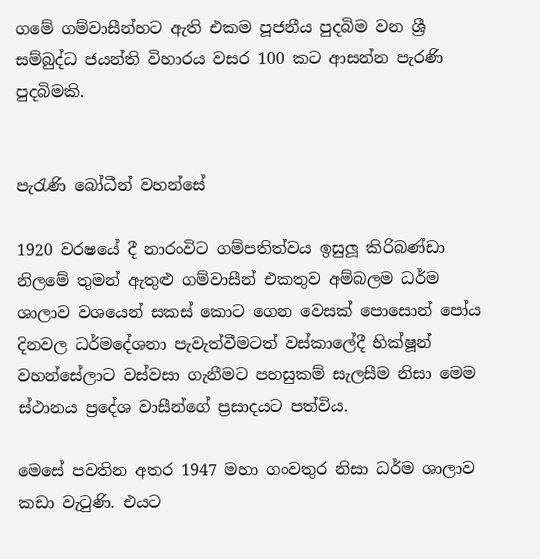ගමේ ගම්වාසීන්හට ඇති එකම පූජනීය පුදබිම වන ශ්‍රී සම්බුද්ධ ජයන්ති විහාරය වසර 100 කට ආසන්න පැරණි පුදබිමකි.


පැරැණි බෝධීන් වහන්සේ

1920 වරෂයේ දී නාරංවිට ගම්පතිත්වය ඉසුලූ කිරිබණ්ඩා නිලමේ තුමන් ඇතුළු ගම්වාසීන් එකතුව අම්බලම ධර්ම ශාලාව වශයෙන් සකස් කොට ගෙන වෙසක් පොසොන් පෝය දිනවල ධර්මදේශනා පැවැත්වීමටත් වස්කාලේදී භික්ෂූන් වහන්සේලාට වස්වසා ගැනීමට පහසුකම් සැලසීම නිසා මෙම ස්ථානය ප්‍රදේශ වාසීන්ගේ ප්‍රසාදයට පත්විය.

මෙසේ පවතින අතර 1947 මහා ගංවතුර නිසා ධර්ම ශාලාව කඩා වැටුණි. එයට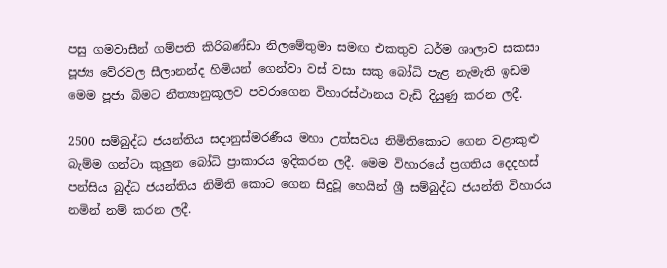පසු ගමවාසීන් ගම්පති කිරිබණ්ඩා නිලමේතුමා සමඟ එකතුව ධර්ම ශාලාව සකසා පූජ්‍ය වේරවල සීලානන්ද හිමියන් ගෙන්වා වස් වසා සකු බෝධි පැළ නැමැති ඉඩම මෙම පූජා බිමට නීත්‍යානුකූලව පවරාගෙන විහාරස්ථානය වැඩි දියුණු කරන ලදී.

2500 සම්බුද්ධ ජයන්තිය සදානුස්මරණීය මහා උත්සවය නිමිතිකොට ගෙන වළාකුළු බැම්ම ගන්ටා කුලුන බෝධි ප්‍රාකාරය ඉදිකරන ලදී. මෙම විහාරයේ ප්‍රගතිය දෙදහස් පන්සිය බුද්ධ ජයන්තිය නිමිති කොට ගෙන සිදුවූ හෙයින් ශ්‍රී සම්බුද්ධ ජයන්ති විහාරය නමින් නම් කරන ලදී.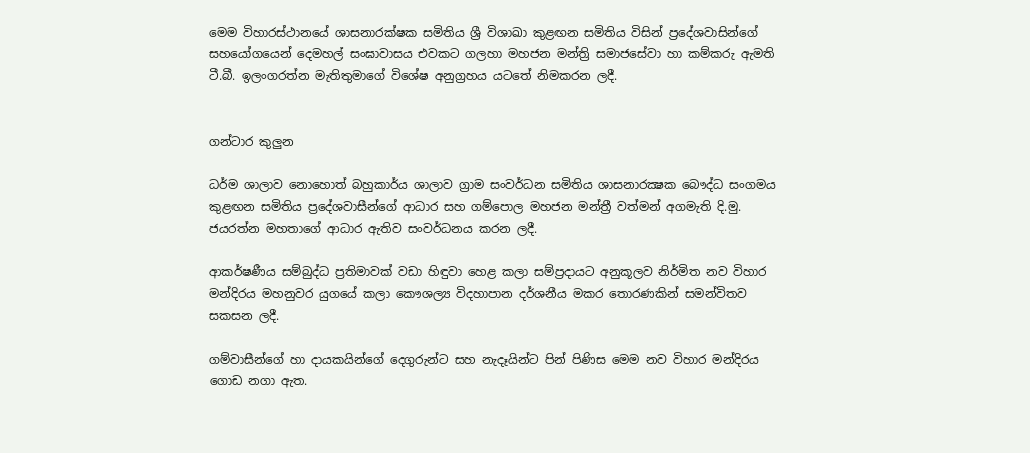මෙම විහාරස්ථානයේ ශාසනාරක්ෂක සමිතිය ශ්‍රී විශාඛා කුළඟන සමිතිය විසින් ප්‍රදේශවාසින්ගේ සහයෝගයෙන් දෙමහල් සංඝාවාසය එවකට ගලහා මහජන මන්ත්‍රි සමාජසේවා හා කම්කරු ඇමති ටී.බී. ඉලංගරත්න මැතිතුමාගේ විශේෂ අනුග්‍රහය යටතේ නිමකරන ලදී.


ගන්ටාර කුලුන

ධර්ම ශාලාව නොහොත් බහුකාර්ය ශාලාව ග්‍රාම සංවර්ධන සමිතිය ශාසනාරක්‍ෂක බෞද්ධ සංගමය කුළඟන සමිතිය ප්‍රදේශවාසීන්ගේ ආධාර සහ ගම්පොල මහජන මන්ත්‍රී වත්මන් අගමැති දි.මු. ජයරත්න මහතාගේ ආධාර ඇතිව සංවර්ධනය කරන ලදී.

ආකර්ෂණීය සම්බුද්ධ ප්‍රතිමාවක් වඩා හිඳුවා හෙළ කලා සම්ප්‍රදායට අනුකූලව නිර්මිත නව විහාර මන්දිරය මහනුවර යුගයේ කලා කෞශල්‍ය විදහාපාන දර්ශනීය මකර තොරණකින් සමන්විතව සකසන ලදී.

ගම්වාසීන්ගේ හා දායකයින්ගේ දෙගුරුන්ට සහ නැදෑයින්ට පින් පිණිස මෙම නව විහාර මන්දිරය ගොඩ නගා ඇත.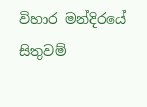විහාර මන්දිරයේ සිතුවම්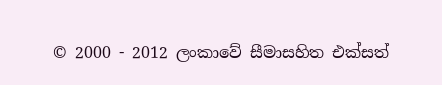© 2000 - 2012 ලංකාවේ සීමාසහිත එක්සත්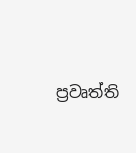ප්‍රවෘත්ති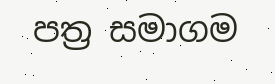පත්‍ර සමාගම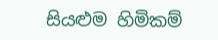සියළුම හිමිකම්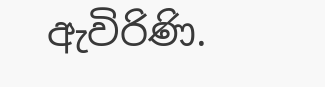ඇවිරිණි.